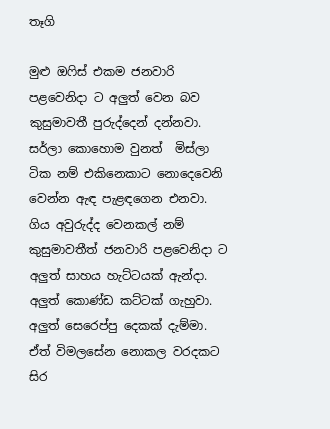තෑගි

මුළු ඔෆිස් එකම ජනවාරි පළවෙනිදා ට අලුත් වෙන බව කුසුමාවතී පුරුද්දෙන් දන්නවා. සර්ලා කොහොම වුනත්  මිස්ලා ටික නම් එකිනෙකාට නොදෙවෙනි වෙන්න ඇඳ පැළඳගෙන එනවා. ගිය අවුරුද්ද වෙනකල් නම් කුසුමාවතීත් ජනවාරි පළවෙනිදා ට අලුත් සාහය හැට්ටයක් ඇන්දා. අලුත් කොණ්ඩ කට්ටක් ගැහුවා. අලුත් සෙරෙප්පු දෙකක් දැම්මා. ඒත් විමලසේන නොකල වරදකට  සිර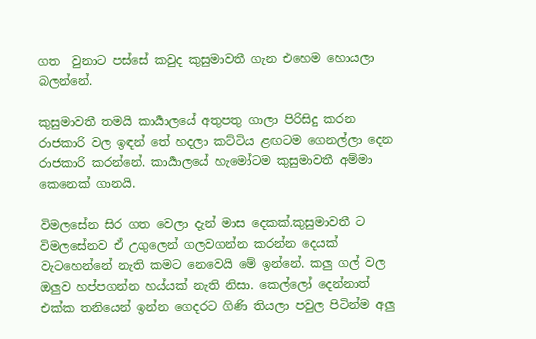ගත  වුනාට පස්සේ කවුද කුසුමාවතී ගැන එහෙම හොයලා බලන්නේ.

කුසුමාවතී තමයි කාර්‍යාලයේ අතුපතු ගාලා පිරිසිදු කරන රාජකාරි වල ඉඳන් තේ හදලා කට්ටිය ළඟටම ගෙනල්ලා දෙන රාජකාරි කරන්නේ. කාර්‍යාලයේ හැමෝටම කුසුමාවතී අම්මා කෙනෙක් ගානයි.

විමලසේන සිර ගත වෙලා දැන් මාස දෙකක්.කුසුමාවතී ට  විමලසේනව ඒ උගුලෙන් ගලවගන්න කරන්න දෙයක් වැටහෙන්නේ නැති කමට නෙවෙයි මේ ඉන්නේ. කලු ගල් වල ඔලුව හප්පගන්න හය්යක් නැති නිසා. කෙල්ලෝ දෙන්නාත් එක්ක තනියෙන් ඉන්න ගෙදරට ගිණි තියලා පවුල පිටින්ම අලු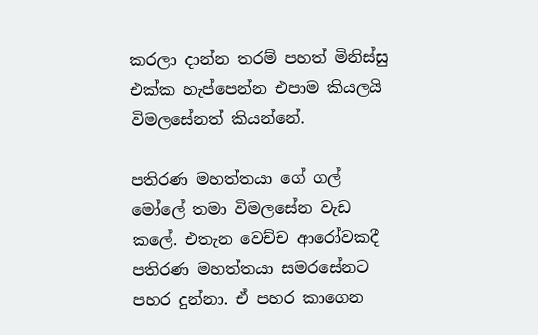කරලා දාන්න තරම් පහත් මිනිස්සු එක්ක හැප්පෙන්න එපාම කියලයි විමලසේනත් කියන්නේ.

පතිරණ මහත්තයා ගේ ගල් මෝලේ තමා විමලසේන වැඩ කලේ. එතැන වෙච්ච ආරෝවකදී පතිරණ මහත්තයා සමරසේනට පහර දුන්නා. ඒ පහර කාගෙන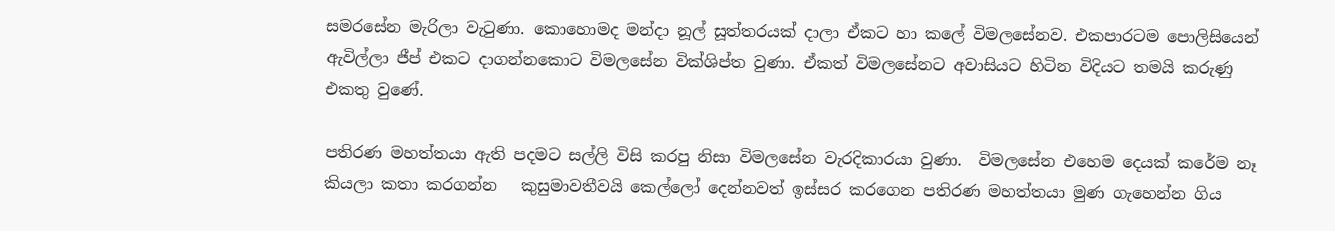සමරසේන මැරිලා වැටුණා. කොහොමද මන්දා නූල් සූත්තරයක් දාලා ඒකට හා කලේ විමලසේනව. එකපාරටම පොලිසියෙන් ඇවිල්ලා ජීප් එකට දාගන්නකොට විමලසේන වික්ශිප්ත වුණා. ඒකත් විමලසේනට අවාසියට හිටින විදියට තමයි කරුණු එකතු වුණේ.

පතිරණ මහත්තයා ඇති පදමට සල්ලි විසි කරපු නිසා විමලසේන වැරදිකාරයා වුණා.  විමලසේන එහෙම දෙයක් කරේම නෑ කියලා කතා කරගන්න   කුසුමාවතීවයි කෙල්ලෝ දෙන්නවත් ඉස්සර කරගෙන පතිරණ මහත්තයා මුණ ගැහෙන්න ගිය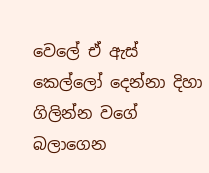වෙලේ ඒ ඇස් කෙල්ලෝ දෙන්නා දිහා ගිලින්න වගේ බලාගෙන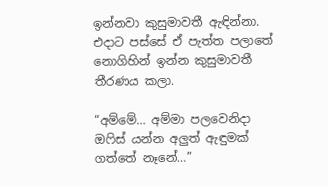ඉන්නවා කුසුමාවතී ඇඳින්නා. එදාට පස්සේ ඒ පැත්ත පලාතේ නොගිහින් ඉන්න කුසුමාවතී තීරණය කලා.

“අම්මේ… අම්මා පලවෙනිදා ඔෆිස් යන්න අලුත් ඇඳුමක් ගත්තේ නෑනේ…”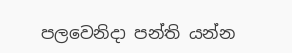පලවෙනිදා පන්ති යන්න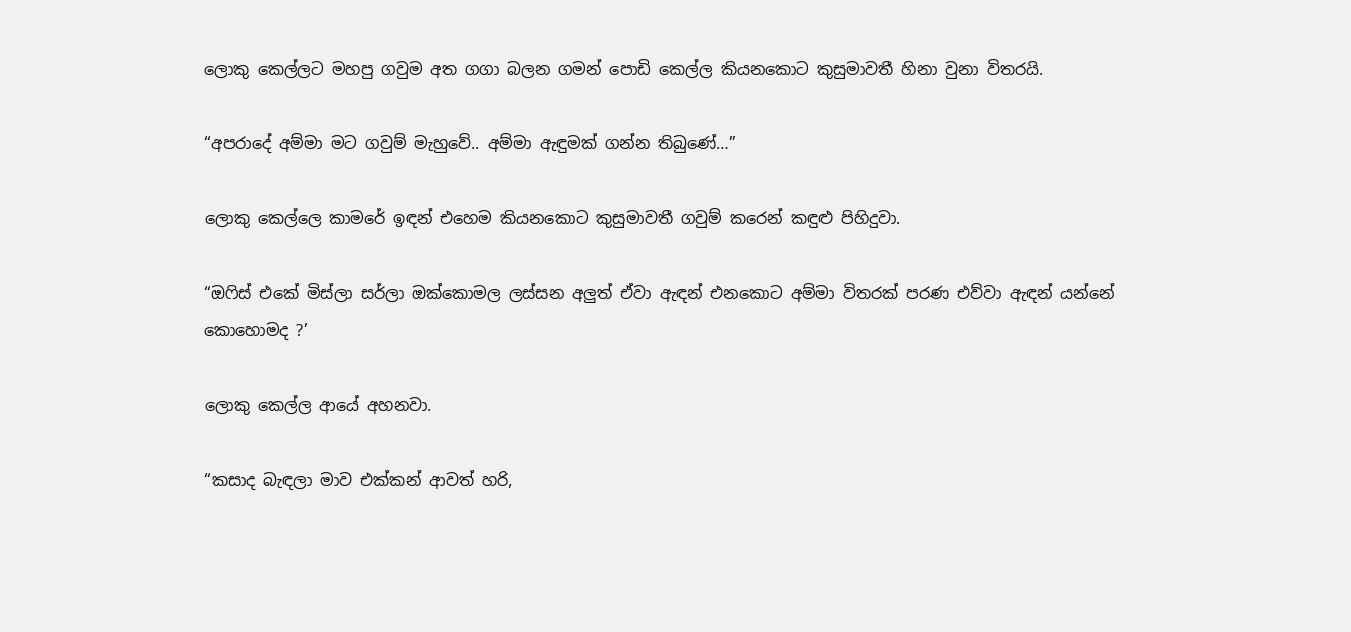ලොකු කෙල්ලට මහපු ගවුම අත ගගා බලන ගමන් පොඩි කෙල්ල කියනකොට කුසුමාවතී හිනා වුනා විතරයි.

“අපරාදේ අම්මා මට ගවුම් මැහුවේ.. අම්මා ඇඳුමක් ගන්න තිබුණේ…”

ලොකු කෙල්ලෙ කාමරේ ඉඳන් එහෙම කියනකොට කුසුමාවතී ගවුම් කරෙන් කඳුළු පිහිදුවා.

“ඔෆිස් එකේ මිස්ලා සර්ලා ඔක්කොමල ලස්සන අලුත් ඒවා ඇඳන් එනකොට අම්මා විතරක් පරණ එව්වා ඇඳන් යන්නේ කොහොමද ?’

ලොකු කෙල්ල ආයේ අහනවා.

“කසාද බැඳලා මාව එක්කන් ආවත් හරි,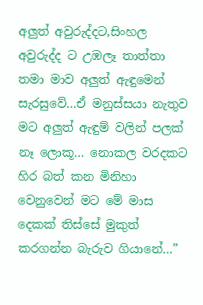අලුත් අවුරුද්දට,සිංහල අවුරුද්ද ට උඹලෑ තාත්තා තමා මාව අලුත් ඇඳුමෙන් සැරසුවේ…ඒ මනුස්සයා නැතුව මට අලුත් ඇඳුම් වලින් පලක් නෑ ලොකූ… නොකල වරදකට හිර බත් කන මිනිහා වෙනුවෙන් මට මේ මාස දෙකක් තිස්සේ මුකුත් කරගන්න බැරුව ගියානේ…”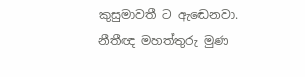කුසුමාවතී ට ඇඬෙනවා. නීතීඥ මහත්තුරු මුණ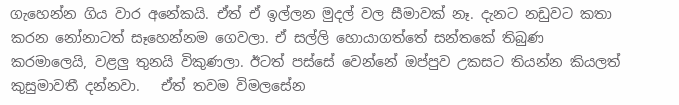ගැහෙන්න ගිය වාර අනේකයි. ඒත් ඒ ඉල්ලන මුදල් වල සීමාවක් නෑ. දැනට නඩුවට කතා කරන නෝනාටත් සෑහෙන්නම ගෙවලා. ඒ සල්ලි හොයාගත්තේ සන්තකේ තිබුණ කරමාලෙයි, වළලු තුනයි විකුණලා. ඊටත් පස්සේ වෙන්නේ ඔප්පුව උකසට තියන්න කියලත් කුසුමාවතී දන්නවා.   ඒත් තවම විමලසේන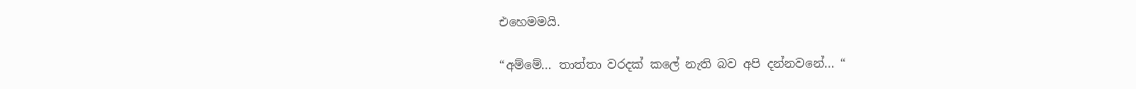එහෙමමයි.

“අම්මේ… තාත්තා වරදක් කලේ නැති බව අපි දන්නවනේ… “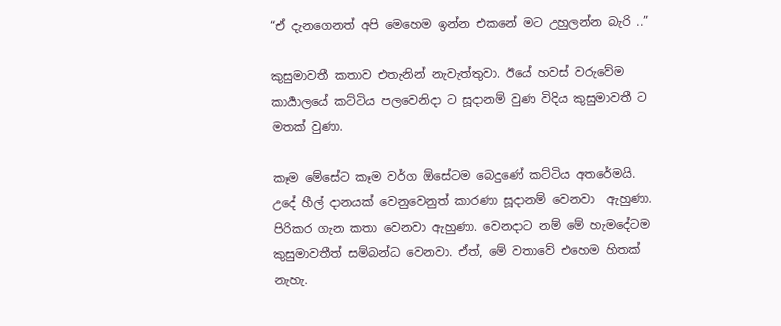“ඒ දැනගෙනත් අපි මෙහෙම ඉන්න එකනේ මට උහුලන්න බැරි ..”

කුසුමාවතී කතාව එතැනින් නැවැත්තුවා. ඊයේ හවස් වරුවේම කාර්‍යාලයේ කට්ටිය පලවෙනිදා ට සූදානම් වුණ විදිය කුසුමාවතී ට මතක් වුණා.

කෑම මේසේට කෑම වර්ග ඕසේටම බෙදුණේ කට්ටිය අතරේමයි. උදේ හීල් දානයක් වෙනුවෙනුත් කාරණා සූදානම් වෙනවා  ඇහුණා. පිරිකර ගැන කතා වෙනවා ඇහුණා. වෙනදාට නම් මේ හැමදේටම කුසුමාවතීත් සම්බන්ධ වෙනවා. ඒත්, මේ වතාවේ එහෙම හිතක් නැහැ.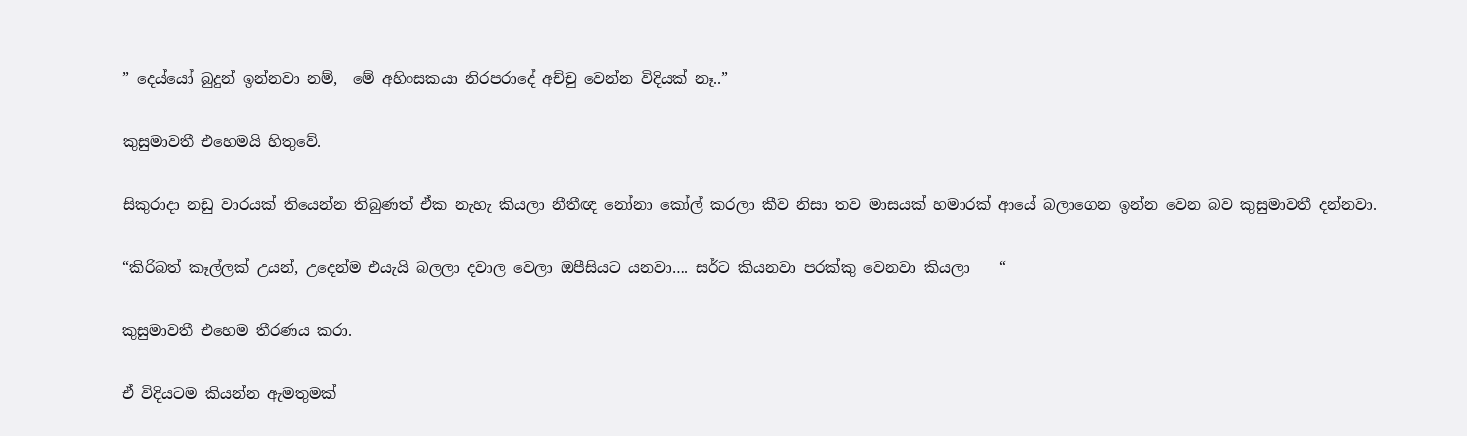” දෙය්යෝ බුදුන් ඉන්නවා නම්,  මේ අහිංසකයා නිරපරාදේ අච්චු වෙන්න විදියක් නෑ..”

කුසුමාවතී එහෙමයි හිතුවේ.

සිකුරාදා නඩු වාරයක් තියෙන්න තිබුණත් ඒක නැහැ කියලා නීතීඥ නෝනා කෝල් කරලා කීව නිසා තව මාසයක් හමාරක් ආයේ බලාගෙන ඉන්න වෙන බව කුසුමාවතී දන්නවා.

“කිරිබත් කෑල්ලක් උයන්, උදෙන්ම එයැයි බලලා දවාල වෙලා ඔපීසියට යනවා…. සර්ට කියනවා පරක්කු වෙනවා කියලා    “

කුසුමාවතී එහෙම තීරණය කරා.

ඒ විදියටම කියන්න ඇමතුමක්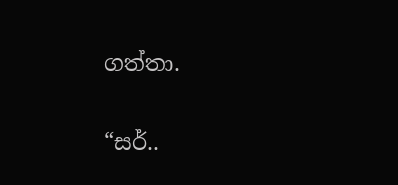ගත්තා.

“සර්..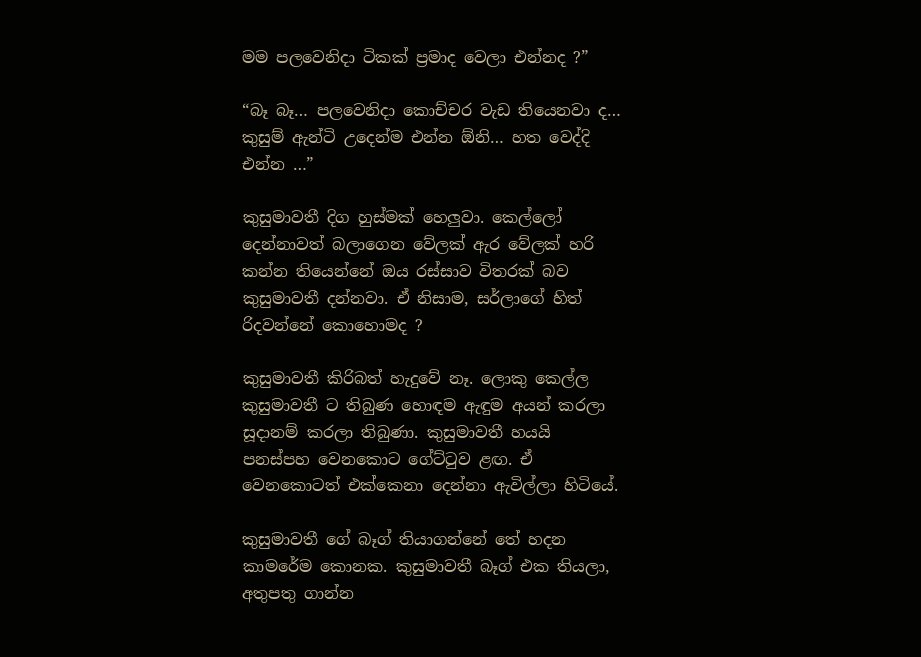මම පලවෙනිදා ටිකක් ප්‍රමාද වෙලා එන්නද ?”

“බෑ බෑ… පලවෙනිදා කොච්චර වැඩ තියෙනවා ද… කුසුම් ඇන්ටි උදෙන්ම එන්න ඕනි… හත වෙද්දි එන්න …”

කුසුමාවතී දිග හුස්මක් හෙලුවා. කෙල්ලෝ දෙන්නාවත් බලාගෙන වේලක් ඇර වේලක් හරි කන්න තියෙන්නේ ඔය රස්සාව විතරක් බව කුසුමාවතී දන්නවා. ඒ නිසාම, සර්ලාගේ හිත් රිදවන්නේ කොහොමද ?

කුසුමාවතී කිරිබත් හැදුවේ නෑ. ලොකු කෙල්ල කුසුමාවතී ට තිබුණ හොඳම ඇඳුම අයන් කරලා සූදානම් කරලා තිබුණා. කුසුමාවතී හයයි පනස්පහ වෙනකොට ගේට්ටුව ළඟ. ඒ වෙනකොටත් එක්කෙනා දෙන්නා ඇවිල්ලා හිටියේ.

කුසුමාවතී ගේ බෑග් තියාගන්නේ තේ හදන කාමරේම කොනක. කුසුමාවතී බෑග් එක තියලා, අතුපතු ගාන්න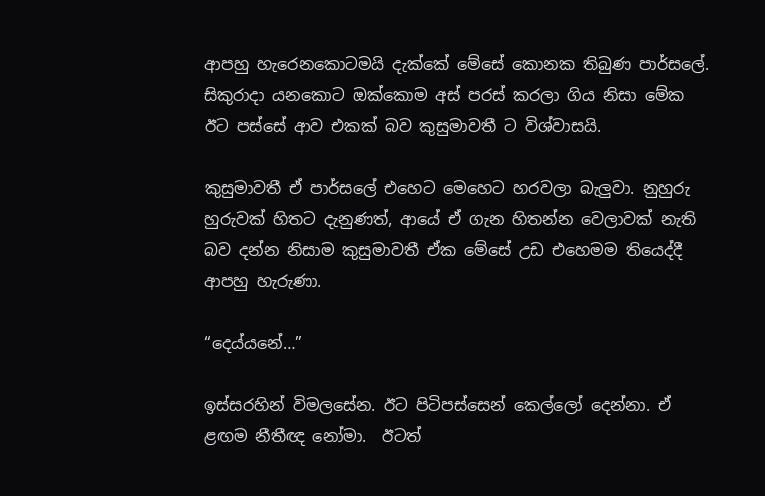ආපහු හැරෙනකොටමයි දැක්කේ මේසේ කොනක තිබුණ පාර්සලේ. සිකුරාදා යනකොට ඔක්කොම අස් පරස් කරලා ගිය නිසා මේක ඊට පස්සේ ආව එකක් බව කුසුමාවතී ට විශ්වාසයි.

කුසුමාවතී ඒ පාර්සලේ එහෙට මෙහෙට හරවලා බැලුවා. නුහුරු හුරුවක් හිතට දැනුණත්, ආයේ ඒ ගැන හිතන්න වෙලාවක් නැති බව දන්න නිසාම කුසුමාවතී ඒක මේසේ උඩ එහෙමම තියෙද්දී ආපහු හැරුණා.

“දෙය්යනේ…”

ඉස්සරහින් විමලසේන. ඊට පිටිපස්සෙන් කෙල්ලෝ දෙන්නා. ඒ ළඟම නීතීඥ නෝමා.  ඊටත්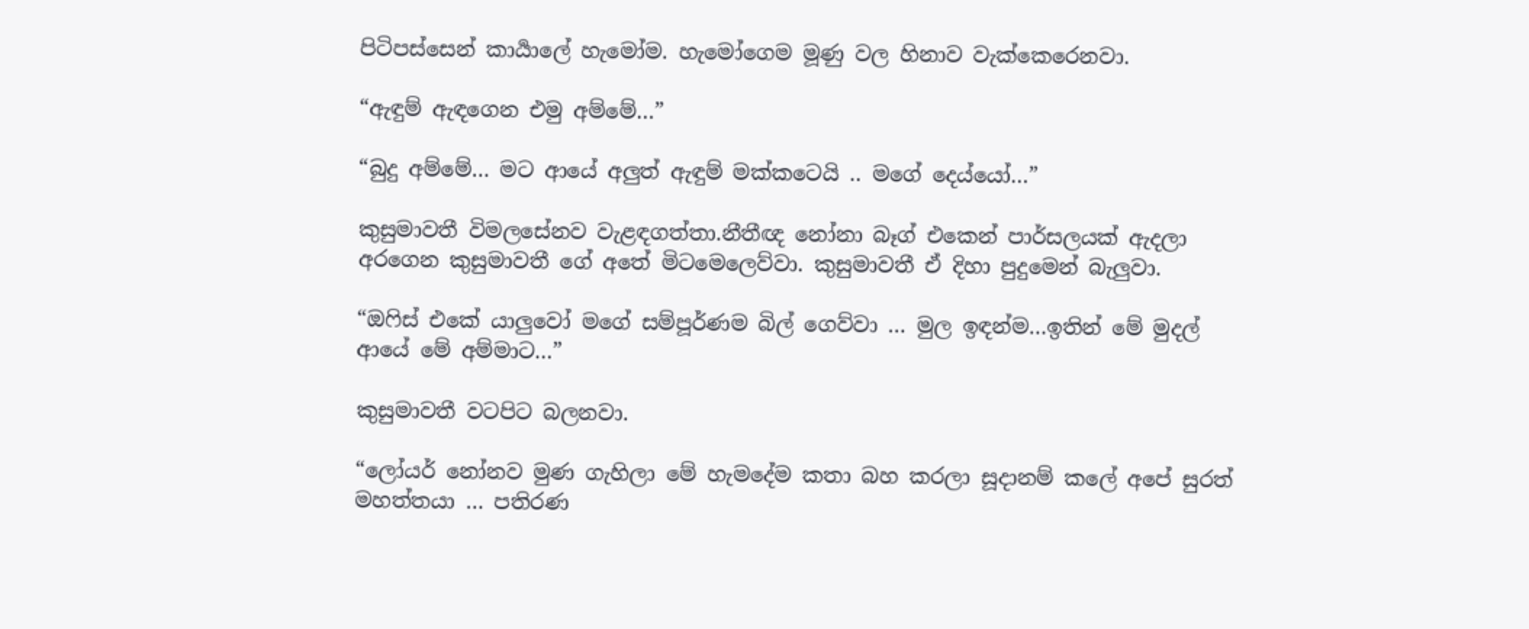පිටිපස්සෙන් කාර්‍යාලේ හැමෝම. හැමෝගෙම මූණු වල හිනාව වැක්කෙරෙනවා.

“ඇඳුම් ඇඳගෙන එමු අම්මේ…”

“බුදු අම්මේ… මට ආයේ අලුත් ඇඳුම් මක්කටෙයි .. මගේ දෙය්යෝ…”

කුසුමාවතී විමලසේනව වැළඳගත්තා.නීතීඥ නෝනා බෑග් එකෙන් පාර්සලයක් ඇදලා අරගෙන කුසුමාවතී ගේ අතේ මිටමෙලෙව්වා. කුසුමාවතී ඒ දිහා පුදුමෙන් බැලුවා.

“ඔෆිස් එකේ යාලුවෝ මගේ සම්පූර්ණම බිල් ගෙව්වා … මුල ඉඳන්ම…ඉතින් මේ මුදල් ආයේ මේ අම්මාට…”

කුසුමාවතී වටපිට බලනවා.

“ලෝයර් නෝනව මුණ ගැහිලා මේ හැමදේම කතා බහ කරලා සූදානම් කලේ අපේ සුරත් මහත්තයා … පතිරණ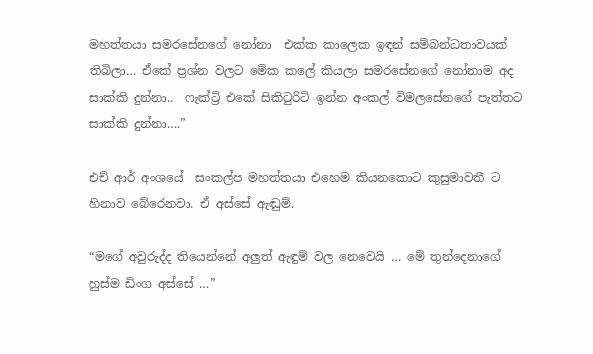මහත්තයා සමරසේනගේ නෝනා  එක්ක කාලෙක ඉඳන් සම්බන්ධතාවයක් තිබිලා… ඒකේ ප්‍රශ්න වලට මේක කලේ කියලා සමරසේනගේ නෝනාම අද සාක්කි දුන්නා..  ෆැක්ට්‍රි එකේ සිකිටුරිටි ඉන්න අංකල් විමලසේනගේ පැත්තට සාක්කි දුන්නා….”

එච් ආර් අංශයේ  සංකල්ප මහත්තයා එහෙම කියනකොට කුසුමාවතී ට හිනාව බේරෙනවා. ඒ අස්සේ ඇඬුම්.

“මගේ අවුරුද්ද තියෙන්නේ අලුත් ඇඳුම් වල නෙවෙයි … මේ තුන්දෙනාගේ හුස්ම ඩිංග අස්සේ …”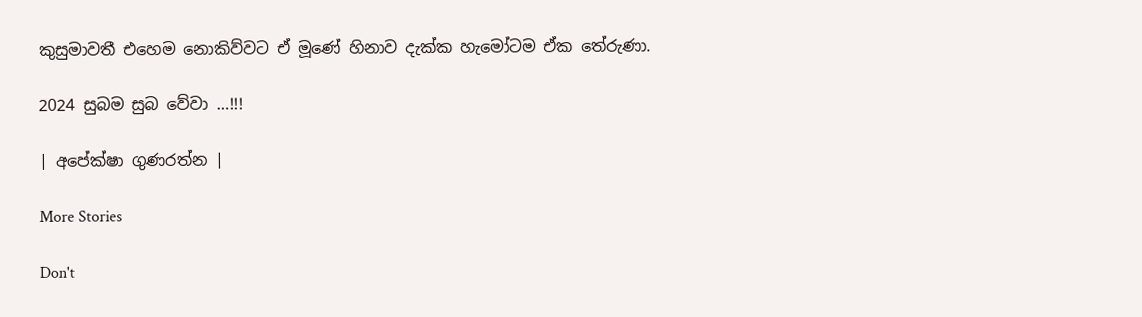කුසුමාවතී එහෙම නොකිව්වට ඒ මූණේ හිනාව දැක්ක හැමෝටම ඒක තේරුණා.

2024 සුබම සුබ වේවා …!!!

| අපේක්ෂා ගුණරත්න |

More Stories

Don't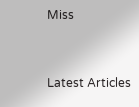Miss


Latest Articles